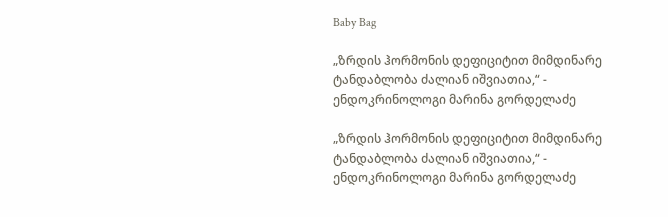Baby Bag

„ზრდის ჰორმონის დეფიციტით მიმდინარე ტანდაბლობა ძალიან იშვიათია,“ - ენდოკრინოლოგი მარინა გორდელაძე

„ზრდის ჰორმონის დეფიციტით მიმდინარე ტანდაბლობა ძალიან იშვიათია,“ - ენდოკრინოლოგი მარინა გორდელაძე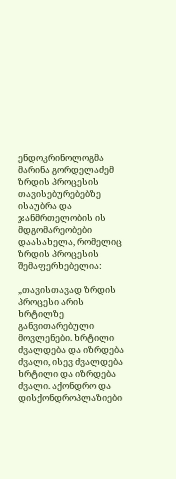ენდოკრინოლოგმა მარინა გორდელაძემ ზრდის პროცესის თავისებურებებზე ისაუბრა და ჯანმრთელობის ის მდგომარეობები დაასახელა, რომელიც ზრდის პროცესის შემაფერხებელია:

„თავისთავად ზრდის პროცესი არის ხრტილზე განვითარებული მოვლენები. ხრტილი ძვალდება და იზრდება ძვალი, ისევ ძვალდება ხრტილი და იზრდება ძვალი. აქონდრო და დისქონდროპლაზიები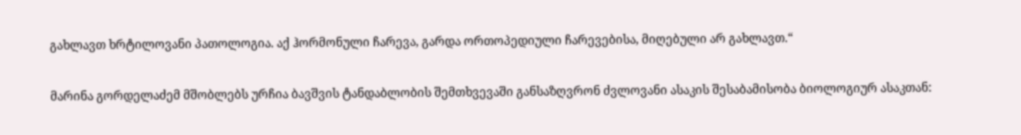გახლავთ ხრტილოვანი პათოლოგია. აქ ჰორმონული ჩარევა, გარდა ორთოპედიული ჩარევებისა, მიღებული არ გახლავთ.“

მარინა გორდელაძემ მშობლებს ურჩია ბავშვის ტანდაბლობის შემთხვევაში განსაზღვრონ ძვლოვანი ასაკის შესაბამისობა ბიოლოგიურ ასაკთან: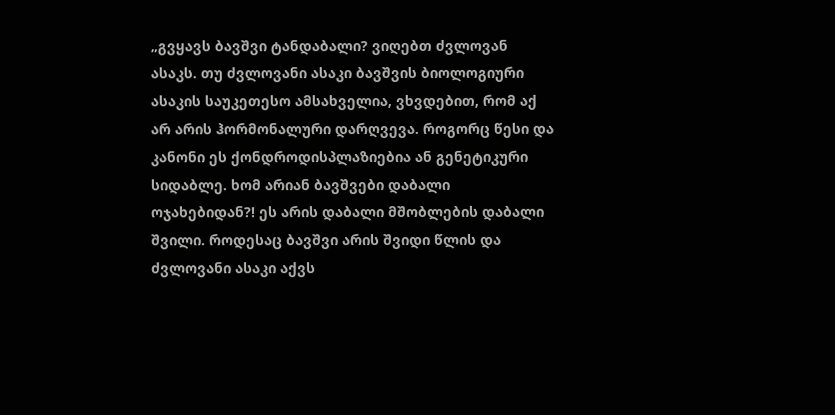„გვყავს ბავშვი ტანდაბალი? ვიღებთ ძვლოვან ასაკს. თუ ძვლოვანი ასაკი ბავშვის ბიოლოგიური ასაკის საუკეთესო ამსახველია, ვხვდებით, რომ აქ არ არის ჰორმონალური დარღვევა. როგორც წესი და კანონი ეს ქონდროდისპლაზიებია ან გენეტიკური სიდაბლე. ხომ არიან ბავშვები დაბალი ოჯახებიდან?! ეს არის დაბალი მშობლების დაბალი შვილი. როდესაც ბავშვი არის შვიდი წლის და ძვლოვანი ასაკი აქვს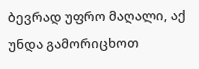ბევრად უფრო მაღალი, აქ უნდა გამორიცხოთ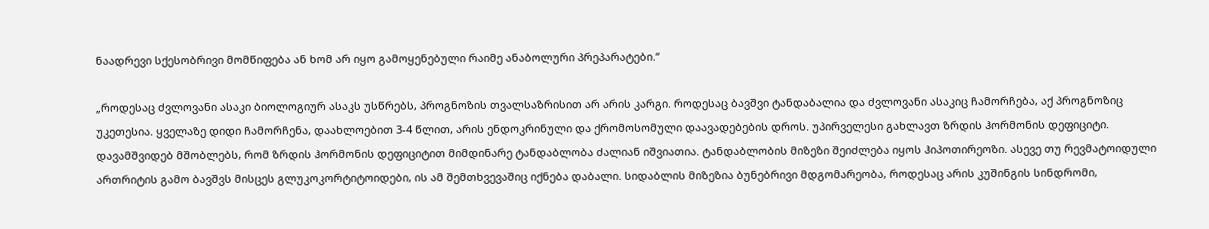ნაადრევი სქესობრივი მომწიფება ან ხომ არ იყო გამოყენებული რაიმე ანაბოლური პრეპარატები.“

„როდესაც ძვლოვანი ასაკი ბიოლოგიურ ასაკს უსწრებს, პროგნოზის თვალსაზრისით არ არის კარგი. როდესაც ბავშვი ტანდაბალია და ძვლოვანი ასაკიც ჩამორჩება, აქ პროგნოზიც უკეთესია. ყველაზე დიდი ჩამორჩენა, დაახლოებით 3-4 წლით, არის ენდოკრინული და ქრომოსომული დაავადებების დროს. უპირველესი გახლავთ ზრდის ჰორმონის დეფიციტი. დავამშვიდებ მშობლებს, რომ ზრდის ჰორმონის დეფიციტით მიმდინარე ტანდაბლობა ძალიან იშვიათია. ტანდაბლობის მიზეზი შეიძლება იყოს ჰიპოთირეოზი. ასევე თუ რევმატოიდული ართრიტის გამო ბავშვს მისცეს გლუკოკორტიტოიდები, ის ამ შემთხვევაშიც იქნება დაბალი. სიდაბლის მიზეზია ბუნებრივი მდგომარეობა, როდესაც არის კუშინგის სინდრომი,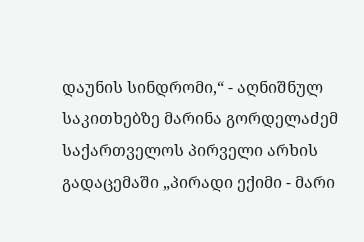დაუნის სინდრომი,“ - აღნიშნულ საკითხებზე მარინა გორდელაძემ საქართველოს პირველი არხის გადაცემაში „პირადი ექიმი - მარი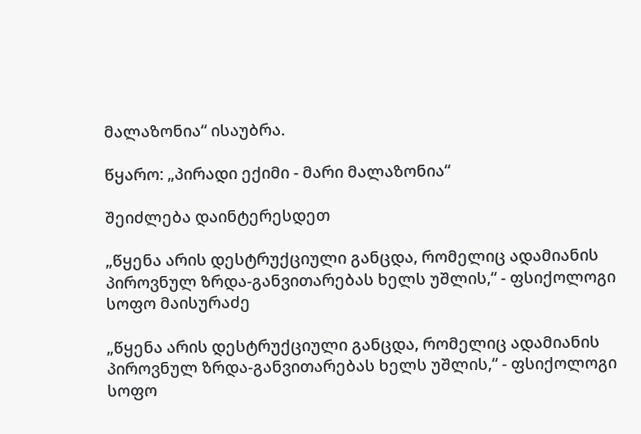მალაზონია“ ისაუბრა.

წყარო: „პირადი ექიმი - მარი მალაზონია“

შეიძლება დაინტერესდეთ

„წყენა არის დესტრუქციული განცდა, რომელიც ადამიანის პიროვნულ ზრდა-განვითარებას ხელს უშლის,“ - ფსიქოლოგი სოფო მაისურაძე

„წყენა არის დესტრუქციული განცდა, რომელიც ადამიანის პიროვნულ ზრდა-განვითარებას ხელს უშლის,“ - ფსიქოლოგი სოფო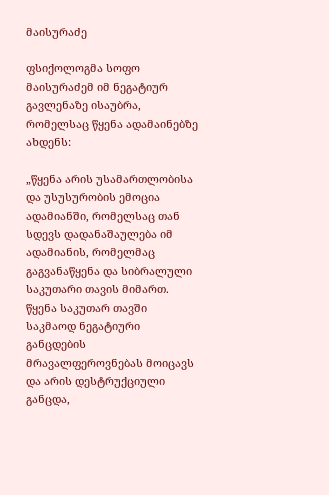მაისურაძე

ფსიქოლოგმა სოფო მაისურაძემ იმ ნეგატიურ გავლენაზე ისაუბრა, რომელსაც წყენა ადამაინებზე ახდენს:

„წყენა არის უსამართლობისა და უსუსურობის ემოცია ადამიანში, რომელსაც თან სდევს დადანაშაულება იმ ადამიანის, რომელმაც გაგვანაწყენა და სიბრალული საკუთარი თავის მიმართ. წყენა საკუთარ თავში საკმაოდ ნეგატიური განცდების მრავალფეროვნებას მოიცავს და არის დესტრუქციული განცდა,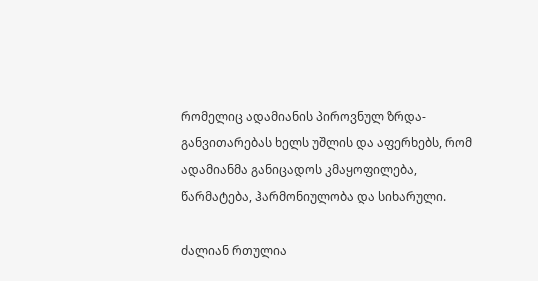რომელიც ადამიანის პიროვნულ ზრდა-განვითარებას ხელს უშლის და აფერხებს, რომ ადამიანმა განიცადოს კმაყოფილება, წარმატება, ჰარმონიულობა და სიხარული.

ძალიან რთულია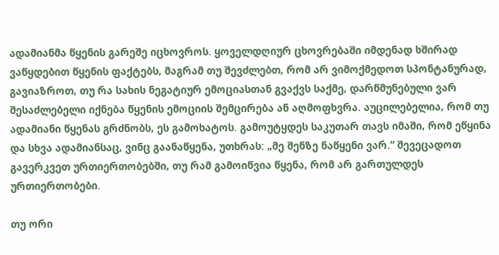ადამიანმა წყენის გარეშე იცხოვროს. ყოველდღიურ ცხოვრებაში იმდენად ხშირად ვაწყდებით წყენის ფაქტებს, მაგრამ თუ შევძლებთ, რომ არ ვიმოქმედოთ სპონტანურად, გავიაზროთ, თუ რა სახის ნეგატიურ ემოციასთან გვაქვს საქმე, დარწმუნებული ვარ შესაძლებელი იქნება წყენის ემოციის შემცირება ან აღმოფხვრა. აუცილებელია, რომ თუ ადამიანი წყენას გრძნობს, ეს გამოხატოს. გამოუტყდეს საკუთარ თავს იმაში, რომ ეწყინა და სხვა ადამიანსაც, ვინც გაანაწყენა, უთხრას: „მე შენზე ნაწყენი ვარ.“ შევეცადოთ გავერკვეთ ურთიერთობებში, თუ რამ გამოიწვია წყენა, რომ არ გართულდეს ურთიერთობები.

თუ ორი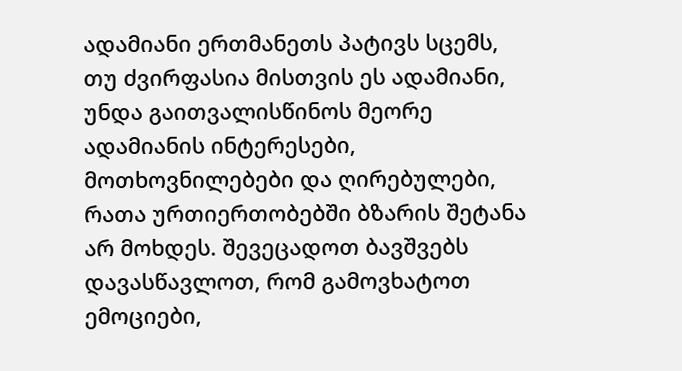ადამიანი ერთმანეთს პატივს სცემს, თუ ძვირფასია მისთვის ეს ადამიანი, უნდა გაითვალისწინოს მეორე ადამიანის ინტერესები, მოთხოვნილებები და ღირებულები, რათა ურთიერთობებში ბზარის შეტანა არ მოხდეს. შევეცადოთ ბავშვებს დავასწავლოთ, რომ გამოვხატოთ ემოციები,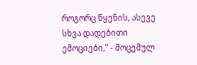როგორც წყენის, ასევე სხვა დადებითი ემოციები,“ - მოცემულ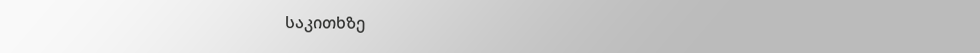საკითხზე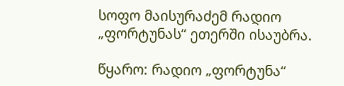სოფო მაისურაძემ რადიო „ფორტუნას“ ეთერში ისაუბრა.

წყარო: რადიო „ფორტუნა“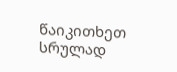წაიკითხეთ სრულად